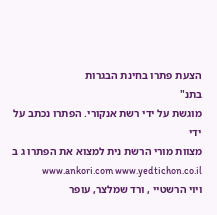הצעת פתרו בחינת הבגרות
בתנ"
מוגשת על ידי רשת אנקורי. הפתרו נכתב על ידי
מצוות מורי הרשת נית למצוא את הפתרו ג ב www.ankori.com www.yedtichon.co.il
ויוי הרשטיי , ורד שמלצר, עופר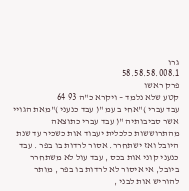גרו
58.58.58.008.1
פרק ראשו
קטע שלא נלמד – ויקרא כ"ה 93 64
עבד עברי )"אחי ב עמ "( עבד כנעני )"מאת הגויי אשר סביבותיה "( עבד עברי כתוצאה מהתרוששות כלכלית יעבוד אות כשכיר עד שנת היובל ואז ישתחרר. אסור לרדות בו בפר . עבד כנעני קוני אות בכס , עבד עול לא משתחרר ביובל, אי איסור לא לרדות בו בפר , מותר להוריש אות לבני ,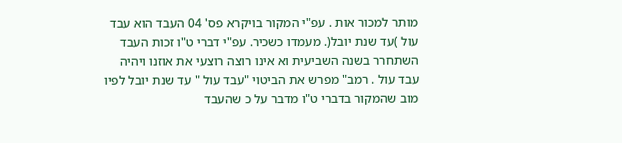מותר למכור אות . עפ"י המקור בויקרא פס' 04 העבד הוא עבד עול )עד שנת יובל(. מעמדו כשכיר. עפ"י דברי ט"ו זכות העבד השתחרר בשנה השביעית וא אינו רוצה רוצעי את אוזנו ויהיה עבד עול . רמב" מפרש את הביטוי "עבד עול " עד שנת יובל לפיו מוב שהמקור בדברי ט"ו מדבר על כ שהעבד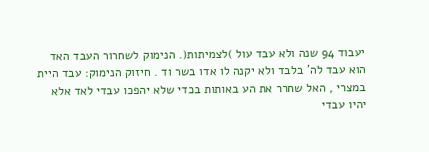יעבוד 94 שנה ולא עבד עול )לצמיתות(. הנימוק לשחרור העבד האד הוא עבד לה' בלבד ולא יקנה לו אדו בשר וד . חיזוק הנימוק: עבד היית במצרי , האל שחרר את הע באותות בכדי שלא יהפכו עבדי לאד אלא יהיו עבדי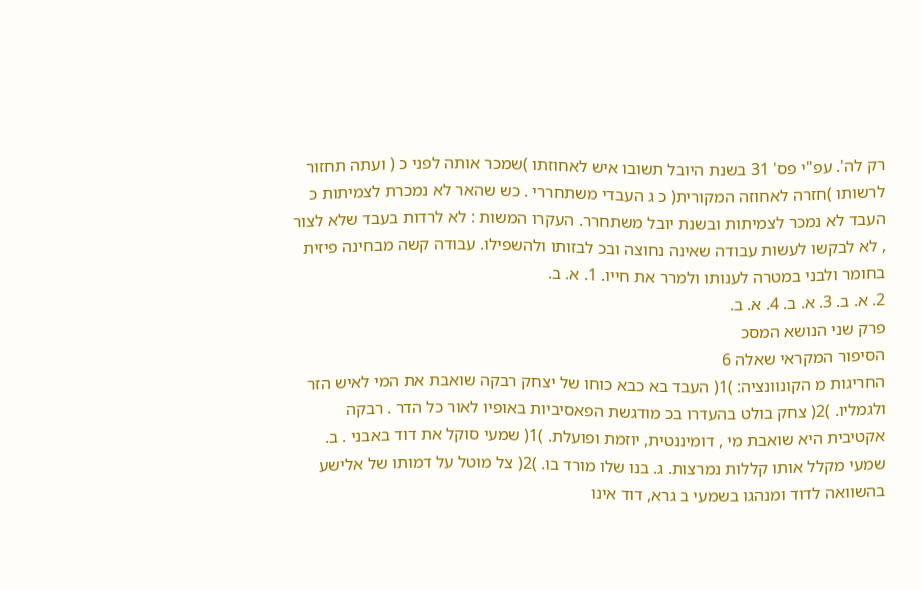רק לה'. עפ"י פס' 31 בשנת היובל תשובו איש לאחוזתו )שמכר אותה לפני כ ( ועתה תחזור לרשותו )חזרה לאחוזה המקורית( כ ג העבדי משתחררי . כש שהאר לא נמכרת לצמיתות כ העבד לא נמכר לצמיתות ובשנת יובל משתחרר. העקרו המשות : לא לרדות בעבד שלא לצור , לא לבקשו לעשות עבודה שאינה נחוצה ובכ לבזותו ולהשפילו. עבודה קשה מבחינה פיזית בחומר ולבני במטרה לענותו ולמרר את חייו. 1. א. ב.
2. א. ב. 3. א. ב. 4. א. ב.
פרק שני הנושא המסכ
הסיפור המקראי שאלה 6
החריגות מ הקונוונציה: )1( העבד בא כבא כוחו של יצחק רבקה שואבת את המי לאיש הזר ולגמליו. )2( צחק בולט בהעדרו בכ מודגשת הפאסיביות באופיו לאור כל הדר . רבקה אקטיבית היא שואבת מי , דומיננטית, יוזמת ופועלת. )1( שמעי סוקל את דוד באבני . ב. שמעי מקלל אותו קללות נמרצות. ג. בנו שלו מורד בו. )2( צל מוטל על דמותו של אלישע בהשוואה לדוד ומנהגו בשמעי ב גרא, דוד אינו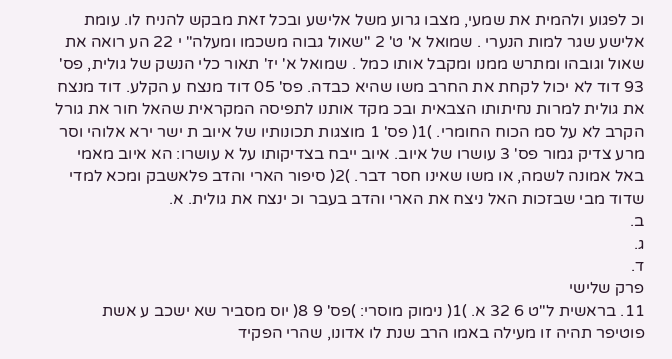וכ לפגוע ולהמית את שמעי, מצבו גרוע משל אלישע ובכל זאת מבקש להניח לו. עומת אלישע שגר למות הנערי . שמואל א' ט' 2 "שאול גבוה משכמו ומעלה" י 22 הע רואה את שאול וגובהו ומתרש ממנו ומקבל אותו כמל . שמואל א' יז' תאור כלי הנשק של גולית, פס' 93 דוד לא יכול לקחת את החרב משו שהיא כבדה. פס' 05 דוד מנצח ע הקלע. דוד מנצח את גולית למרות נחיתותו הצבאית ובכ מקד אותנו לתפיסה המקראית שהאל חור את גורל הקרב לא על סמ הכוח החומרי. )1( פס' 1 מוצגות תכונותיו של איוב ת ישר ירא אלוהי וסר מרע צדיק גמור פס' 3 עושרו של איוב. איוב ייבח בצדיקותו על א עושרו: הא איוב מאמי באל אמונה לשמה, או משו שאינו חסר דבר. )2( סיפור הארי והדב פלאשבק ומכא למדי שדוד מבי שבזכות האל ניצח את הארי והדב בעבר וכ ינצח את גולית. א.
ב.
ג.
ד.
פרק שלישי
11. בראשית ל"ט 6 32 א. )1( נימוק מוסרי: )פס' 9 8( יוס מסביר שא ישכב ע אשת פוטיפר תהיה זו מעילה באמו הרב שנת לו אדונו, שהרי הפקיד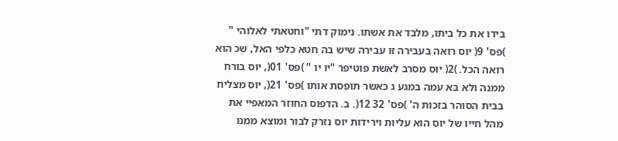בידו את כל ביתו, מלבד את אשתו. נימוק דתי "וחטאתי לאלוהי " )פס' 9( יוס רואה בעבירה זו עבירה שיש בה חטא כלפי האל, שכ הוא רואה הכל. )2( יוס מסרב לאשת פוטיפר "יו יו " )פס' 01(, יוס בורח ממנה ולא בא עמה במגע ג כאשר תופסת אותו )פס' 21(, יוס מצליח בבית הסוהר בזכות ה' )פס' 32 12(. ב. הדפוס החוזר המאפיי את מהל חייו של יוס הוא עליות וירידות יוס נזרק לבור ומוצא ממנו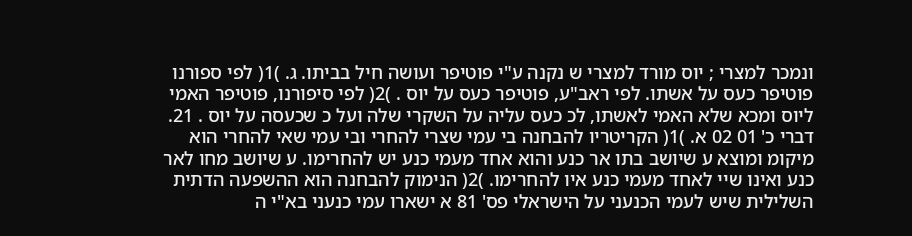ונמכר למצרי ; יוס מורד למצרי ש נקנה ע"י פוטיפר ועושה חיל בביתו. ג. )1( לפי ספורנו פוטיפר כעס על אשתו. לפי ראב"ע, פוטיפר כעס על יוס . )2( לפי סיפורנו, פוטיפר האמי ליוס ומכא שלא האמי לאשתו, לכ כעס עליה על השקרי שלה ועל כ שכעסה על יוס . 21. דברי כ' 01 02 א. )1( הקריטריו להבחנה בי עמי שצרי להחרי ובי עמי שאי להחרי הוא מיקומ ומוצא ע שיושב בתו אר כנע והוא אחד מעמי כנע יש להחרימו. ע שיושב מחו לאר כנע ואינו שיי לאחד מעמי כנע איו להחרימו. )2( הנימוק להבחנה הוא ההשפעה הדתית השלילית שיש לעמי הכנעני על הישראלי פס' 81 א ישארו עמי כנעני בא"י ה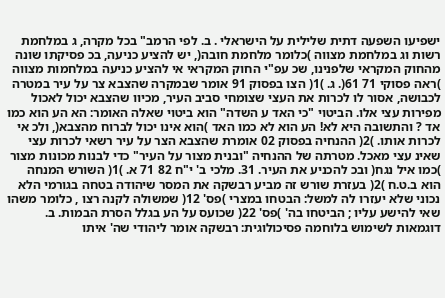ישפיעו השפעה דתית שלילית על הישראלי . ב. לפי הרמב" בכל מקרה, ג במלחמת רשות וג במלחמת מצווה )כלומר מלחמת חובה(, יש להציע כניעה, בכ פסיקתו שונה מהחוק המקראי שלפנינו, שכ עפ"י החוק המקראי אי להציע כניעה במלחמות מצווה )ראה פסוקי 71 61(. ג. )1( הצו בפסוק 91 אומר שבמקרה שהצבא צר על עיר במטרה לכבושה, אסור לו לכרות את העצי שצומחי סביב העיר, מכיוו שהצבא יכול לאכול מפירות עצי אלו. הביטוי "כי האד ע השדה" הוא ביטוי שאלה האומר: הא הע הוא כמו אד ? והתשובה היא לא! הע הוא לא כמו האד )הוא אינו יכול לברוח מהצבא(, ולכ אי לכרות אותו. )2( ההנחיה בפסוק 02 אומרת שהצבא הצר על עיר רשאי לכרות עצי שאינ עצי מאכל. מטרתה של ההנחיה "ובנית מצור על העיר" כדי לבנות מכונות מצור )כמו איל נגח( ובכ להכניע את העיר. 31. מלכי ב' י"ח 82 71 א. )1( השורש המנחה הוא ב.ט.ח )2( בעזרת שורש זה מביע רבשקה את המסר שיהודה בטחה בגורמי הלא נכוני שלא יעזרו לה למשל: הבטחו במצרי )פס' 12( שמשולה לקנה רצו , כלומר משהו שאי להישע עליו ; הביטחו בה' )פס' 22( שכועס על הע בגלל הסרת הבמות. ב. דוגמאות לשימוש בלוחמה פסיכולוגית: רבשקה אומר ליהודי שה' איתו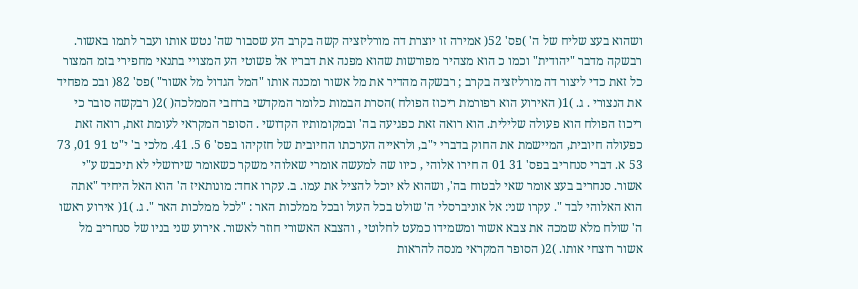ושהוא בעצ שליח של ה' )פס' 52( אמירה זו יוצרת דה מורליזציה קשה בקרב הע שסבור שה' נטש אותו ועבר לתמו באשור. רבשקה מדבר "יהודית" וכמו כ הוא מצהיר מפורשות שהוא מפנה את דבריו אל פשוטי הע המצויי בתנאי מחפירי בזמ המצור כל זאת כדי ליצור דה מורליזציה בקרב ; רבשקה מהדיר את מל אשור ומכנה אותו "המל הגדול מל אשור" )פס' 82( ובכ מפחיד את הנצורי . ג. )1( האירוע הוא רפורמת ריכוז הפולח )הסרת הבמות כלומר המקדשי ברחבי הממלכה( )2( רבקשה סובר כי ריכוז הפולח הוא פעולה שלילית. הוא רואה זאת כפגיעה בה' ובמקומותיו הקדושי . הסופר המקראי לעומת זאת, רואה זאת כפעולה חיובית, המיישמת את החוק בדברי י"ב, ולראייה הערכתו החיובית של חזקיהו בפס' 6 5. 41. מלכי ב' י"ט 91 01, 73 53 א. דברי סנחריב בפס' 31 01 ה חירו אלוהי , כיוו שה למעשה אומרי שאלוהי משקר כשאומר שירושלי לא תיכבש ע"י אשור. סנחריב בעצ אומר שאי לבטוח בה', ושהוא לא יוכל להציל את עמו. ב. עקרו אחד: מונותאיז ה' הוא האל היחיד "אתה הוא האלוהי לבד ". עקרו שני: אל אוניברסלי ה' שולט בכל העול ובכל ממלכות האר : "לכל ממלכות האר ". ג. )1( אירוע ראשו ה' שולח מלא שמכה את צבא אשור ומשמידו כמעט לחלוטי , והצבא האשורי חוזר לאשור. אירוע שני בניו של סנחריב מל אשור רוצחי אותו. )2( הסופר המקראי מנסה להראות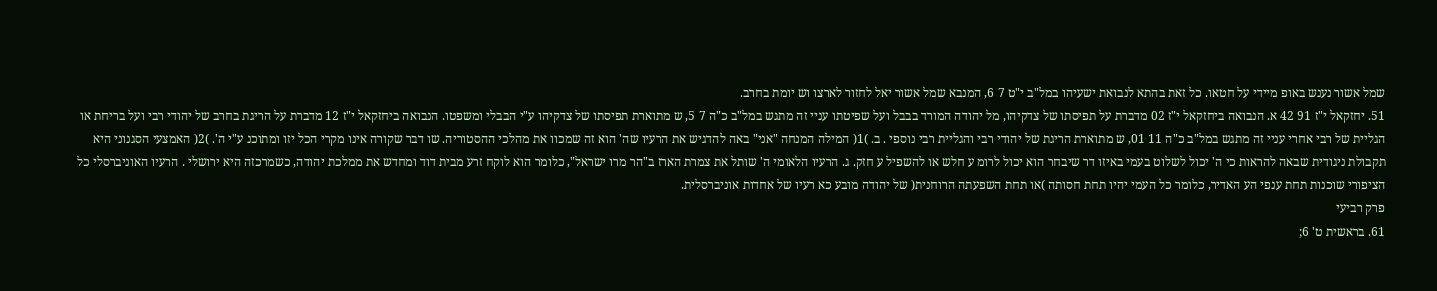שמל אשור נענש באופ מיידי על חטאו. כל זאת בהתא לנבואת ישעיהו במל"ב י"ט 7 6, המנבא שמל אשור יאל לחזור לארצו וש יומת בחרב.
51. יחזקאל י"ז 91 42 א. הנבואה ביחזקאל י"ז 02 מדברת על תפיסתו של צדקיהו, מל יהודה המורד בבבל ועל שפיטתו עניי זה מתגש במל"ב כ"ה 7 5, ש מתוארת תפיסתו של צדקיהו ע"י הבבלי ומשפטו. הנבואה ביחזקאל י"ז 12 מדברת על הריגת בחרב של יהודי רבי ועל בריחת או הגליית של רבי אחרי עניי זה מתגש במל"ב כ"ה 11 01, ש מתוארת הריגת של יהודי רבי והגליית רבי נוספי . ב. )1( המילה המנחה "אני" באה להדגיש את הרעיו שה' הוא זה שמכוו את מהלכי ההסטוריה. שו דבר שקורה אינו מקרי הכל יזו ומתוכנ ע"י ה'. )2( האמצעי הסגנוני היא תקבולת ניגודית שבאה להראות כי ה' יכול לשלוט בעמי באיזו דר שיבחר הוא יכול לרומ ע חלש או להשפיל ע חזק. ג. הרעיו הלאומי ה' שותל את צמרת הארז ב"הר מרו ישראל", כלומר הוא לוקח זרע מבית דוד ומחדש את ממלכת יהודה, כשמרכזה היא ירושלי . הרעיו האוניברסלי כל הציפורי שוכנות תחת ענפי הע האדיר, כלומר כל העמי יהיו תחת חסותה )או תחת השפעתה הרוחנית( של יהודה מובע כא רעיו של אחדות אוניברסלית.
פרק רביעי
61. בראשית ט' 6;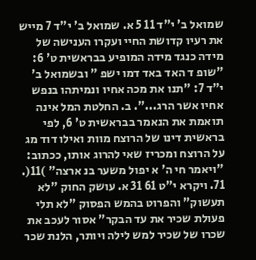שמואל ב' י"ד 11 5 א. שמואל ב' י"ד 7 מייש את רעיו קדושת החיי ועקרו הענישה של מידה כנגד מידה המופיע בבראשית ט' 6: "שופ ד האד באד דמו ישפ " ובשמואל ב' י"ד 7: "תנו את מכה אחיו ונמיתהו בנפש אחיו אשר הרג...". ב. החלטת המל אינה תואמת את הנאמר בבראשית ט' 6, לפי בראשית דינו של הרוצח מוות ואילו דוד מג על הרוצח ומכריז שאי להרוג אותו, ככתוב: "ויאמר חי ה' א יפול משער בנ ארצה" )11(. 71. ויקרא י"ט 61 31 א. עושק החוק "לא תעשוק" והפרוט בהמש הפסוק "לא תלי פעולת שכיר את עד הבקר" אסור לעכב את שכרו של שכיר למש לילה ויותר, הלנת שכר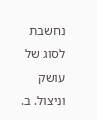נחשבת לסוג של עושק וניצול. ב.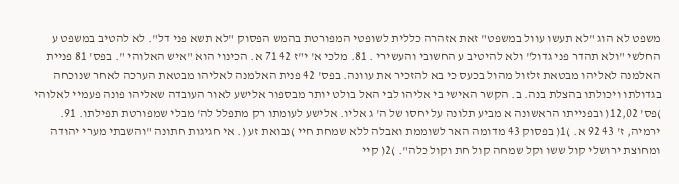משפט לא הוג "לא תעשו עוול במשפט" זאת אזהרה כללית לשופטי המפורטת בהמש הפסוק "לא תשא פני דל". לא להטיב במשפט ע החלשי "ולא תהדר פני גדול" ולא להיטיב ע החשובי והעשירי . 81. מלכי א' י"ז 42 71 א. הכינוי הוא "איש האלוהי ". בפס' 81 פניית האלמנה לאליהו מבטאת זלזול מהול בכעס כי בא להזכיר את עוונה. בפס' 42 פנית האלמנה לאליהו מבטאת הערכה לאחר שנוכחה בגדולתו ויכולתו בהצלת בנה. ב. הקשר האישי בי אליהו לבי האל בולט יותר מבספור אלישע לאור העובדה שאליהו פונה פעמיי לאלוהי )פס' 12,02( ובפנייתו הראשונה א מביע תלונה על יחסו של ה' ג אליו. אלישע לעומתו רק מתפלל לה' מבלי שמפורטת תפילתו. 91. ירמיה, ז' 43 92 א. )1( בפסוק 43 מדומה האר לשוממת ואבלה ללא שמחת חיי )נבואת זע (. אי חגיגות חתונה "והשבתי מערי יהודה ומחוצת ירושלי קול ששו וקל שמחה קול חת וקול כלה". )2( קיי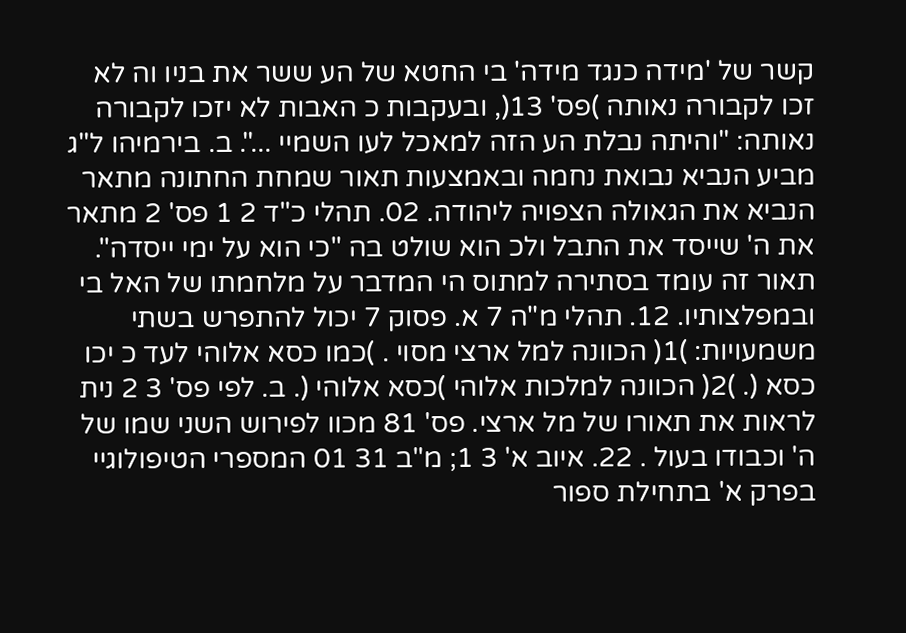קשר של 'מידה כנגד מידה' בי החטא של הע ששר את בניו וה לא זכו לקבורה נאותה )פס' 13(, ובעקבות כ האבות לא יזכו לקבורה נאותה: "והיתה נבלת הע הזה למאכל לעו השמיי ...". ב. בירמיהו ל"ג מביע הנביא נבואת נחמה ובאמצעות תאור שמחת החתונה מתאר הנביא את הגאולה הצפויה ליהודה. 02. תהלי כ"ד 2 1 פס' 2 מתאר את ה' שייסד את התבל ולכ הוא שולט בה "כי הוא על ימי ייסדה". תאור זה עומד בסתירה למתוס הי המדבר על מלחמתו של האל בי ובמפלצותיו. 12. תהלי מ"ה 7 א. פסוק 7 יכול להתפרש בשתי משמעויות: )1( הכוונה למל ארצי מסוי . )כמו כסא אלוהי לעד כ יכו כסא (. )2( הכוונה למלכות אלוהי )כסא אלוהי (. ב. לפי פס' 3 2 נית לראות את תאורו של מל ארצי. פס' 81 מכוו לפירוש השני שמו של ה' וכבודו בעול . 22. איוב א' 3 1; מ"ב 31 01 המספרי הטיפולוגיי בפרק א' בתחילת ספור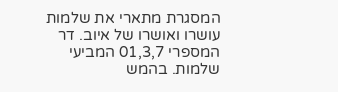המסגרת מתארי את שלמות עושרו ואושרו של איוב. דר המספרי 01,3,7 המביעי שלמות. בהמש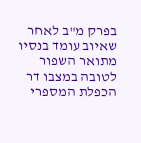בפרק מ"ב לאחר שאיוב עומד בנסיו מתואר השפור לטובה במצבו דר הכפלת המספרי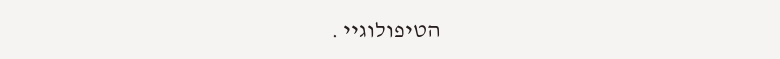הטיפולוגיי .